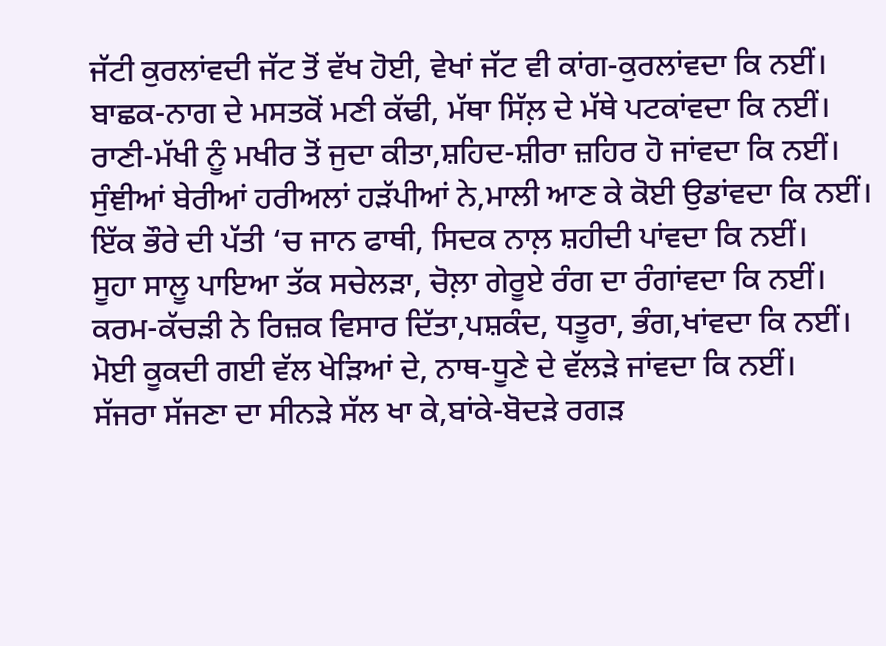ਜੱਟੀ ਕੁਰਲਾਂਵਦੀ ਜੱਟ ਤੋਂ ਵੱਖ ਹੋਈ, ਵੇਖਾਂ ਜੱਟ ਵੀ ਕਾਂਗ-ਕੁਰਲਾਂਵਦਾ ਕਿ ਨਈਂ।
ਬਾਛਕ-ਨਾਗ ਦੇ ਮਸਤਕੋਂ ਮਣੀ ਕੱਢੀ, ਮੱਥਾ ਸਿੱਲ਼ ਦੇ ਮੱਥੇ ਪਟਕਾਂਵਦਾ ਕਿ ਨਈਂ।
ਰਾਣੀ-ਮੱਖੀ ਨੂੰ ਮਖੀਰ ਤੋਂ ਜੁਦਾ ਕੀਤਾ,ਸ਼ਹਿਦ-ਸ਼ੀਰਾ ਜ਼ਹਿਰ ਹੋ ਜਾਂਵਦਾ ਕਿ ਨਈਂ।
ਸੁੰਞੀਆਂ ਬੇਰੀਆਂ ਹਰੀਅਲਾਂ ਹੜੱਪੀਆਂ ਨੇ,ਮਾਲੀ ਆਣ ਕੇ ਕੋਈ ਉਡਾਂਵਦਾ ਕਿ ਨਈਂ।
ਇੱਕ ਭੌਰੇ ਦੀ ਪੱਤੀ ‘ਚ ਜਾਨ ਫਾਥੀ, ਸਿਦਕ ਨਾਲ਼ ਸ਼ਹੀਦੀ ਪਾਂਵਦਾ ਕਿ ਨਈਂ।
ਸੂਹਾ ਸਾਲੂ ਪਾਇਆ ਤੱਕ ਸਚੇਲੜਾ, ਚੋਲ਼ਾ ਗੇਰੂਏ ਰੰਗ ਦਾ ਰੰਗਾਂਵਦਾ ਕਿ ਨਈਂ।
ਕਰਮ-ਕੱਚੜੀ ਨੇ ਰਿਜ਼ਕ ਵਿਸਾਰ ਦਿੱਤਾ,ਪਸ਼ਕੰਦ, ਧਤੂਰਾ, ਭੰਗ,ਖਾਂਵਦਾ ਕਿ ਨਈਂ।
ਮੋਈ ਕੂਕਦੀ ਗਈ ਵੱਲ ਖੇੜਿਆਂ ਦੇ, ਨਾਥ-ਧੂਣੇ ਦੇ ਵੱਲੜੇ ਜਾਂਵਦਾ ਕਿ ਨਈਂ।
ਸੱਜਰਾ ਸੱਜਣਾ ਦਾ ਸੀਨੜੇ ਸੱਲ ਖਾ ਕੇ,ਬਾਂਕੇ-ਬੋਦੜੇ ਰਗੜ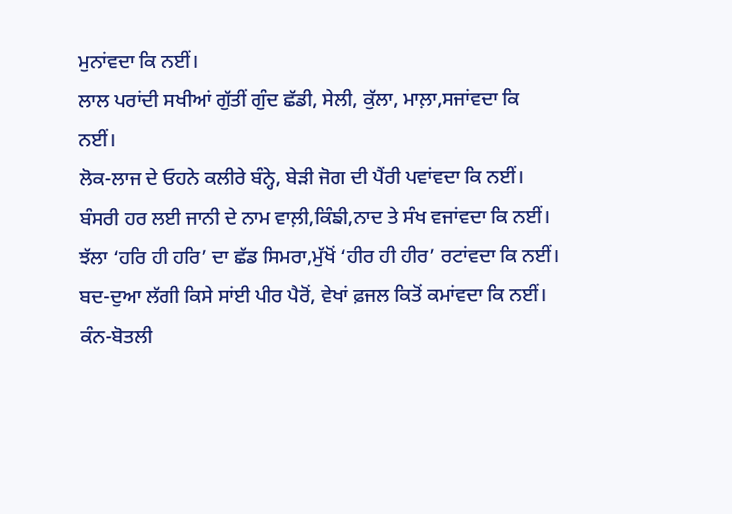ਮੁਨਾਂਵਦਾ ਕਿ ਨਈਂ।
ਲਾਲ ਪਰਾਂਦੀ ਸਖੀਆਂ ਗੁੱਤੀਂ ਗੁੰਦ ਛੱਡੀ, ਸੇਲੀ, ਕੁੱਲਾ, ਮਾਲ਼ਾ,ਸਜਾਂਵਦਾ ਕਿ ਨਈਂ।
ਲੋਕ-ਲਾਜ ਦੇ ਓਹਨੇ ਕਲੀਰੇ ਬੰਨ੍ਹੇ, ਬੇੜੀ ਜੋਗ ਦੀ ਪੈਂਰੀ ਪਵਾਂਵਦਾ ਕਿ ਨਈਂ।
ਬੰਸਰੀ ਹਰ ਲਈ ਜਾਨੀ ਦੇ ਨਾਮ ਵਾਲ਼ੀ,ਕਿੰਙੀ,ਨਾਦ ਤੇ ਸੰਖ ਵਜਾਂਵਦਾ ਕਿ ਨਈਂ।
ਝੱਲਾ ‘ਹਰਿ ਹੀ ਹਰਿ’ ਦਾ ਛੱਡ ਸਿਮਰਾ,ਮੁੱਖੋਂ ‘ਹੀਰ ਹੀ ਹੀਰ’ ਰਟਾਂਵਦਾ ਕਿ ਨਈਂ।
ਬਦ-ਦੁਆ ਲੱਗੀ ਕਿਸੇ ਸਾਂਈ ਪੀਰ ਪੈਰੋਂ, ਵੇਖਾਂ ਫ਼ਜਲ ਕਿਤੋਂ ਕਮਾਂਵਦਾ ਕਿ ਨਈਂ।
ਕੰਨ-ਬੋਤਲੀ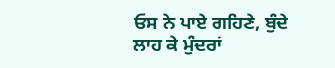ਓਸ ਨੇ ਪਾਏ ਗਹਿਣੇ, ਬੁੰਦੇ ਲਾਹ ਕੇ ਮੁੰਦਰਾਂ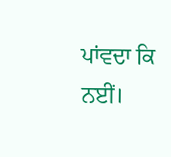ਪਾਂਵਦਾ ਕਿ ਨਈਂ।